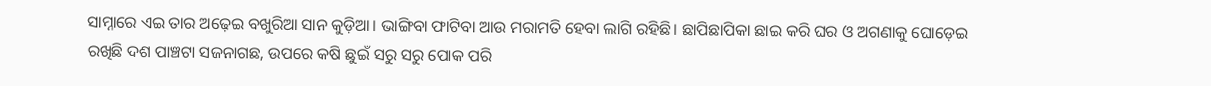ସାମ୍ନାରେ ଏଇ ତାର ଅଢ଼େଇ ବଖୁରିଆ ସାନ କୁଡ଼ିଆ। ଭାଙ୍ଗିବା ଫାଟିବା ଆଉ ମରାମତି ହେବା ଲାଗି ରହିଛି। ଛାପିଛାପିକା ଛାଇ କରି ଘର ଓ ଅଗଣାକୁ ଘୋଡ଼େଇ ରଖିଛି ଦଶ ପାଞ୍ଚଟା ସଜନାଗଛ, ଉପରେ କଷି ଛୁଇଁ ସରୁ ସରୁ ପୋକ ପରି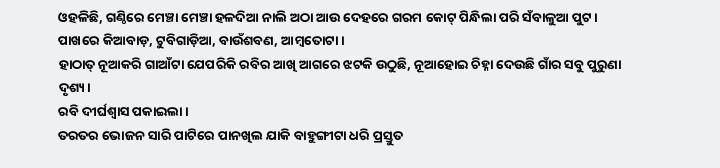ଓହଳିଛି, ଗଣ୍ଠିରେ ମେଞ୍ଚା ମେଞ୍ଚା ହଳଦିଆ ନାଲି ଅଠା ଆଉ ଦେହରେ ଗରମ କୋଟ୍ ପିନ୍ଧିଲା ପରି ସଁବାଳୁଆ ପୁଟ। ପାଖରେ କିଆବାଡ଼, ଟୁବିଗାଡ଼ିଆ, ବାଉଁଶବଣ, ଆମ୍ବତୋଟା।
ହାଠାତ୍ ନୂଆକରି ଗାଆଁଟା ଯେପରିକି ରବିର ଆଖି ଆଗରେ ଝଟକି ଉଠୁଛି, ନୂଆହୋଇ ଚିହ୍ନା ଦେଉଛି ଗାଁର ସବୁ ପୁରୁଣା ଦୃଶ୍ୟ।
ରବି ଦୀର୍ଘଶ୍ଵାସ ପକାଇଲା।
ତରତର ଭୋଜନ ସାରି ପାଟିରେ ପାନଖିଲ ଯାକି ବାହୁଙ୍ଗୀଟା ଧରି ପ୍ରସ୍ତୁତ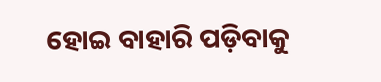ହୋଇ ବାହାରି ପଡ଼ିବାକୁ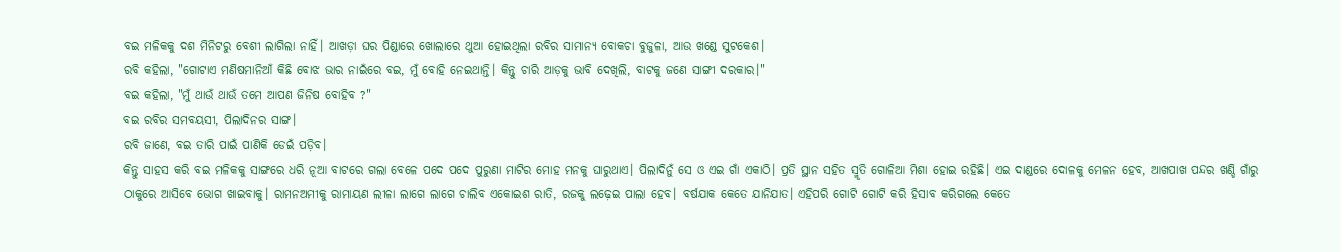ବଇ ମଳିକକୁ ଦଶ ମିନିଟରୁ ବେଶୀ ଲାଗିଲା ନାହିଁ। ଆଖଡ଼ା ଘର ପିଣ୍ଡାରେ ଖୋଲାରେ ଥୁଆ ହୋଇଥିଲା ରବିର ସାମାନ୍ୟ ବୋକଚା ବୁଜୁଳା, ଆଉ ଖଣ୍ଡେ ସୁଟକେଶ।
ରବି କହିଲା, "ଗୋଟାଏ ମଣିଷମାନିଆଁ କିଛି ବୋଝ ଭାର ନାଇଁରେ ବଇ, ମୁଁ ବୋହି ନେଇଥାନ୍ତି। କିନ୍ତୁ ଚାରି ଆଡ଼କୁ ଭାବି ଦେଖିଲି, ବାଟକୁ ଜଣେ ସାଙ୍ଗୀ ଦରକାର।"
ବଇ କହିଲା, "ମୁଁ ଥାଉଁ ଥାଉଁ ତମେ ଆପଣ ଜିନିଷ ବୋହିବ ?"
ବଇ ରବିର ସମବୟସୀ, ପିଲାଦିନର ସାଙ୍ଗ।
ରବି ଜାଣେ, ବଇ ତାରି ପାଇଁ ପାଣିକି ଡେଇଁ ପଡ଼ିବ।
କିନ୍ତୁ ସାହସ କରି ବଇ ମଳିକକୁ ସାଙ୍ଗରେ ଧରି ନୂଆ ବାଟରେ ଗଲା ବେଳେ ପଦେ ପଦେ ପୁରୁଣା ମାଟିର ମୋହ ମନକୁ ଘାରୁଥାଏ। ପିଲାଦିନୁଁ ସେ ଓ ଏଇ ଗାଁ ଏକାଠି। ପ୍ରତି ସ୍ଥାନ ସହିତ ସ୍ମୃତି ଗୋଳିଆ ମିଶା ହୋଇ ରହିଛି। ଏଇ ଦାଣ୍ଡରେ ଦୋଳକୁ ମେଳନ ହେବ, ଆଖପାଖ ପନ୍ଦର ଖଣ୍ଡି ଗାଁରୁ ଠାକୁରେ ଆସିବେ ଭୋଗ ଖାଇବାକୁ। ରାମନଅମୀକୁ ରାମାୟଣ ଲୀଳା ଲାଗେ ଲାଗେ ଚାଲିବ ଏକୋଇଶ ରାତି, ରଜକୁ ଲଢ଼େଇ ପାଲା ହେବ। ବର୍ଷଯାକ କେତେ ଯାନିଯାତ। ଏହିପରି ଗୋଟି ଗୋଟି କରି ହିସାବ କରିଗଲେ କେତେ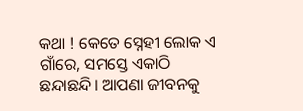କଥା ! କେତେ ସ୍ନେହୀ ଲୋକ ଏ ଗାଁରେ, ସମସ୍ତେ ଏକାଠି ଛନ୍ଦାଛନ୍ଦି। ଆପଣା ଜୀବନକୁ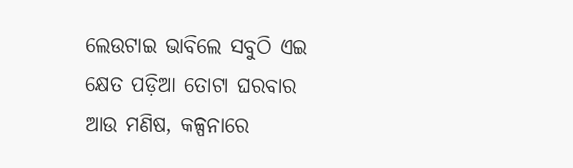ଲେଉଟାଇ ଭାବିଲେ ସବୁଠି ଏଇ କ୍ଷେତ ପଡ଼ିଆ ତୋଟା ଘରବାର ଆଉ ମଣିଷ, କଳ୍ପନାରେ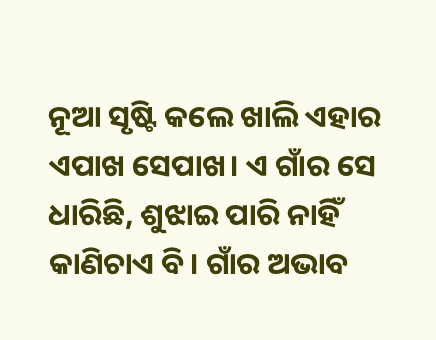ନୂଆ ସୃଷ୍ଟି କଲେ ଖାଲି ଏହାର ଏପାଖ ସେପାଖ। ଏ ଗାଁର ସେ ଧାରିଛି, ଶୁଝାଇ ପାରି ନାହିଁ କାଣିଚାଏ ବି। ଗାଁର ଅଭାବ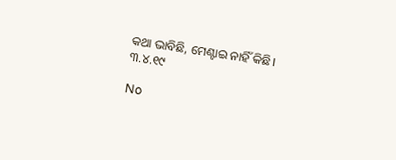କଥା ଭାବିଛି, ମେଣ୍ଟାଇ ନାହିଁ କିଛି।
୩.୪.୧୯

No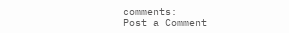comments:
Post a Comment